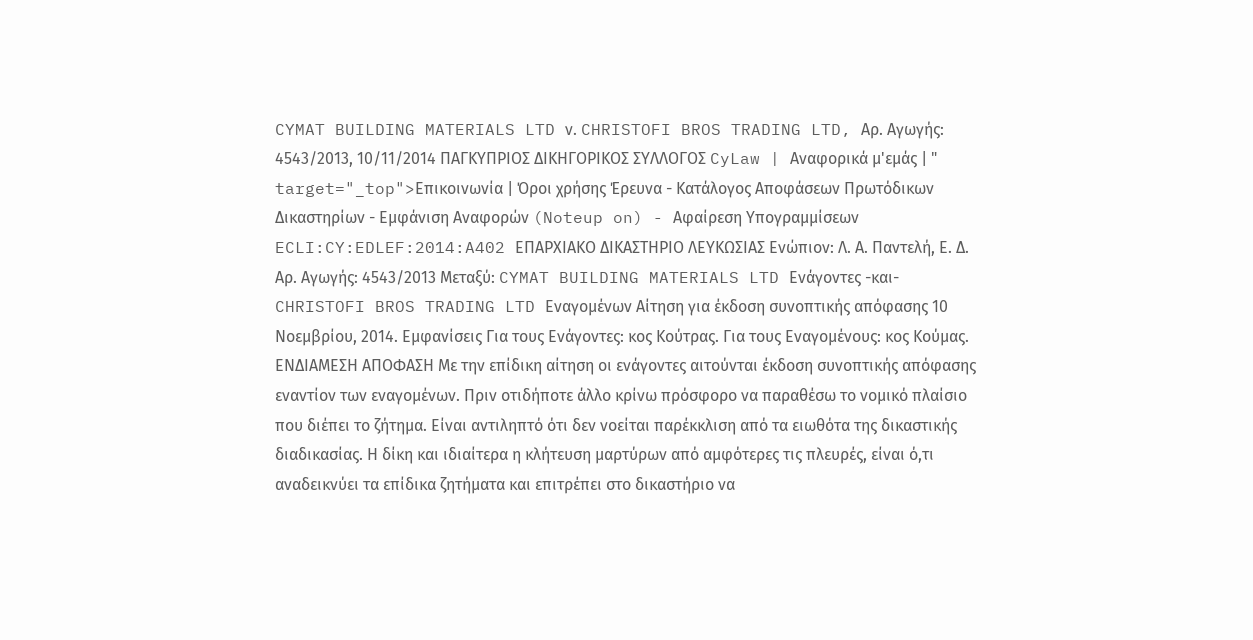CYMAT BUILDING MATERIALS LTD ν. CHRISTOFI BROS TRADING LTD, Αρ. Αγωγής: 4543/2013, 10/11/2014 ΠΑΓΚΥΠΡΙΟΣ ΔΙΚΗΓΟΡΙΚΟΣ ΣΥΛΛΟΓΟΣ CyLaw | Αναφορικά μ'εμάς | " target="_top">Επικοινωνία | Όροι χρήσης Έρευνα - Κατάλογος Αποφάσεων Πρωτόδικων Δικαστηρίων - Εμφάνιση Αναφορών (Noteup on) - Αφαίρεση Υπογραμμίσεων ECLI:CY:EDLEF:2014:A402 ΕΠΑΡΧΙΑΚΟ ΔΙΚΑΣΤΗΡΙΟ ΛΕΥΚΩΣΙΑΣ Ενώπιον: Λ. Α. Παντελή, Ε. Δ. Αρ. Αγωγής: 4543/2013 Μεταξύ: CYMAT BUILDING MATERIALS LTD Ενάγοντες -και- CHRISTOFI BROS TRADING LTD Εναγομένων Αίτηση για έκδοση συνοπτικής απόφασης 10 Νοεμβρίου, 2014. Εμφανίσεις Για τους Ενάγοντες: κος Κούτρας. Για τους Εναγομένους: κος Κούμας. ΕΝΔΙΑΜΕΣΗ ΑΠΟΦΑΣΗ Με την επίδικη αίτηση οι ενάγοντες αιτούνται έκδοση συνοπτικής απόφασης εναντίον των εναγομένων. Πριν οτιδήποτε άλλο κρίνω πρόσφορο να παραθέσω το νομικό πλαίσιο που διέπει το ζήτημα. Είναι αντιληπτό ότι δεν νοείται παρέκκλιση από τα ειωθότα της δικαστικής διαδικασίας. Η δίκη και ιδιαίτερα η κλήτευση μαρτύρων από αμφότερες τις πλευρές, είναι ό,τι αναδεικνύει τα επίδικα ζητήματα και επιτρέπει στο δικαστήριο να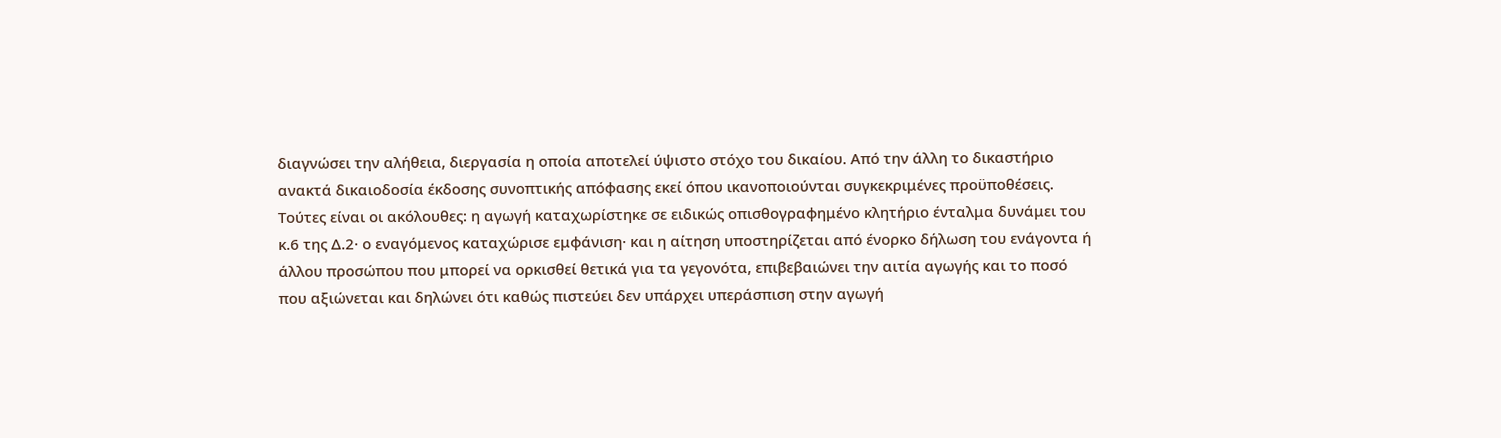διαγνώσει την αλήθεια, διεργασία η οποία αποτελεί ύψιστο στόχο του δικαίου. Από την άλλη το δικαστήριο ανακτά δικαιοδοσία έκδοσης συνοπτικής απόφασης εκεί όπου ικανοποιούνται συγκεκριμένες προϋποθέσεις. Τούτες είναι οι ακόλουθες: η αγωγή καταχωρίστηκε σε ειδικώς οπισθογραφημένο κλητήριο ένταλμα δυνάμει του κ.6 της Δ.2· ο εναγόμενος καταχώρισε εμφάνιση· και η αίτηση υποστηρίζεται από ένορκο δήλωση του ενάγοντα ή άλλου προσώπου που μπορεί να ορκισθεί θετικά για τα γεγονότα, επιβεβαιώνει την αιτία αγωγής και το ποσό που αξιώνεται και δηλώνει ότι καθώς πιστεύει δεν υπάρχει υπεράσπιση στην αγωγή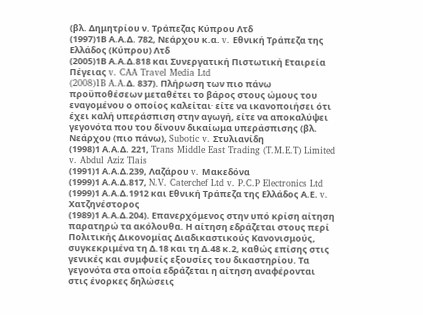(βλ. Δημητρίου ν. Τράπεζας Κύπρου Λτδ
(1997)1Β Α.Α.Δ. 782, Νεάρχου κ.α. v. Εθνική Τράπεζα της Ελλάδος (Κύπρου) Λτδ
(2005)1Β Α.Α.Δ.818 και Συνεργατική Πιστωτική Εταιρεία Πέγειας v. CAA Travel Media Ltd
(2008)1B A.A.Δ. 837). Πλήρωση των πιο πάνω προϋποθέσεων μεταθέτει το βάρος στους ώμους του εναγομένου ο οποίος καλείται∙ είτε να ικανοποιήσει ότι έχει καλή υπεράσπιση στην αγωγή, είτε να αποκαλύψει γεγονότα που του δίνουν δικαίωμα υπεράσπισης (βλ. Νεάρχου (πιο πάνω), Subotic v. Στυλιανίδη
(1998)1 Α.Α.Δ. 221, Trans Middle East Trading (T.M.E.T) Limited v. Abdul Aziz Tlais
(1991)1 Α.Α.Δ.239, Λαζάρου v. Μακεδόνα
(1999)1 Α.Α.Δ.817, N.V. Caterchef Ltd v. P.C.P Electronics Ltd
(1999)1 Α.Α.Δ.1912 και Εθνική Τράπεζα της Ελλάδος Α.Ε. v. Χατζηνέστορος
(1989)1 Α.Α.Δ.204). Επανερχόμενος στην υπό κρίση αίτηση παρατηρώ τα ακόλουθα. Η αίτηση εδράζεται στους περί Πολιτικής Δικονομίας Διαδικαστικούς Κανονισμούς, συγκεκριμένα τη Δ.18 και τη Δ.48 κ.2, καθώς επίσης στις γενικές και συμφυείς εξουσίες του δικαστηρίου. Τα γεγονότα στα οποία εδράζεται η αίτηση αναφέρονται στις ένορκες δηλώσεις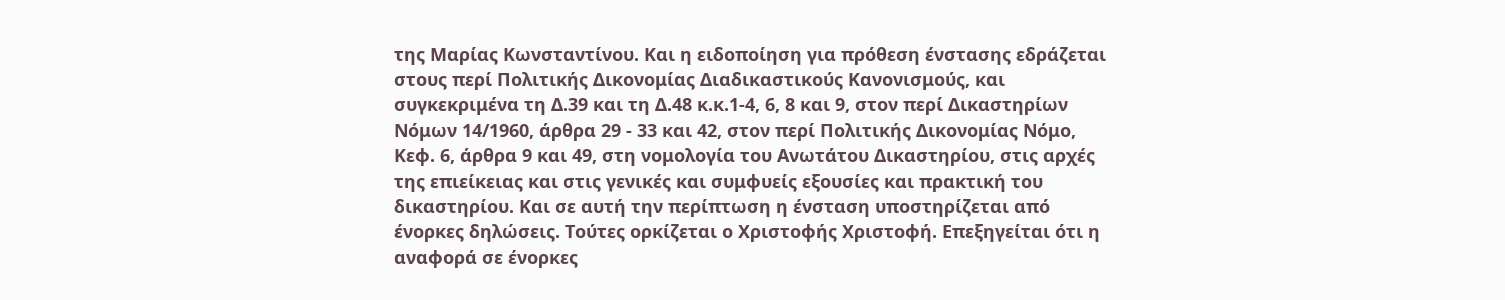της Μαρίας Κωνσταντίνου. Και η ειδοποίηση για πρόθεση ένστασης εδράζεται στους περί Πολιτικής Δικονομίας Διαδικαστικούς Κανονισμούς, και συγκεκριμένα τη Δ.39 και τη Δ.48 κ.κ.1-4, 6, 8 και 9, στον περί Δικαστηρίων Νόμων 14/1960, άρθρα 29 - 33 και 42, στον περί Πολιτικής Δικονομίας Νόμο, Κεφ. 6, άρθρα 9 και 49, στη νομολογία του Ανωτάτου Δικαστηρίου, στις αρχές της επιείκειας και στις γενικές και συμφυείς εξουσίες και πρακτική του δικαστηρίου. Και σε αυτή την περίπτωση η ένσταση υποστηρίζεται από ένορκες δηλώσεις. Τούτες ορκίζεται ο Χριστοφής Χριστοφή. Επεξηγείται ότι η αναφορά σε ένορκες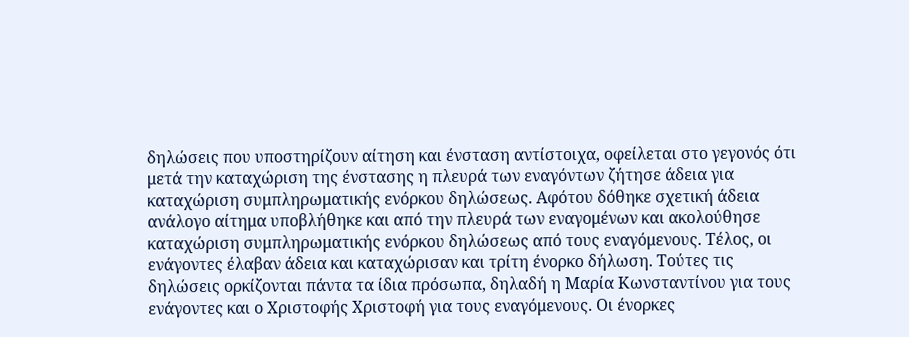δηλώσεις που υποστηρίζουν αίτηση και ένσταση αντίστοιχα, οφείλεται στο γεγονός ότι μετά την καταχώριση της ένστασης η πλευρά των εναγόντων ζήτησε άδεια για καταχώριση συμπληρωματικής ενόρκου δηλώσεως. Αφότου δόθηκε σχετική άδεια ανάλογο αίτημα υποβλήθηκε και από την πλευρά των εναγομένων και ακολούθησε καταχώριση συμπληρωματικής ενόρκου δηλώσεως από τους εναγόμενους. Τέλος, οι ενάγοντες έλαβαν άδεια και καταχώρισαν και τρίτη ένορκο δήλωση. Τούτες τις δηλώσεις ορκίζονται πάντα τα ίδια πρόσωπα, δηλαδή η Μαρία Κωνσταντίνου για τους ενάγοντες και ο Χριστοφής Χριστοφή για τους εναγόμενους. Οι ένορκες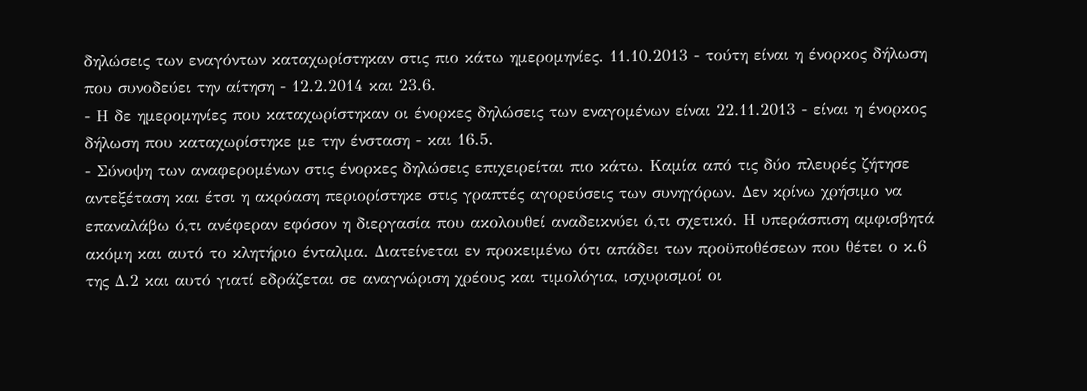δηλώσεις των εναγόντων καταχωρίστηκαν στις πιο κάτω ημερομηνίες. 11.10.2013 - τούτη είναι η ένορκος δήλωση που συνοδεύει την αίτηση - 12.2.2014 και 23.6.
- Η δε ημερομηνίες που καταχωρίστηκαν οι ένορκες δηλώσεις των εναγομένων είναι 22.11.2013 - είναι η ένορκος δήλωση που καταχωρίστηκε με την ένσταση - και 16.5.
- Σύνοψη των αναφερομένων στις ένορκες δηλώσεις επιχειρείται πιο κάτω. Καμία από τις δύο πλευρές ζήτησε αντεξέταση και έτσι η ακρόαση περιορίστηκε στις γραπτές αγορεύσεις των συνηγόρων. Δεν κρίνω χρήσιμο να επαναλάβω ό,τι ανέφεραν εφόσον η διεργασία που ακολουθεί αναδεικνύει ό,τι σχετικό. Η υπεράσπιση αμφισβητά ακόμη και αυτό το κλητήριο ένταλμα. Διατείνεται εν προκειμένω ότι απάδει των προϋποθέσεων που θέτει ο κ.6 της Δ.2 και αυτό γιατί εδράζεται σε αναγνώριση χρέους και τιμολόγια, ισχυρισμοί οι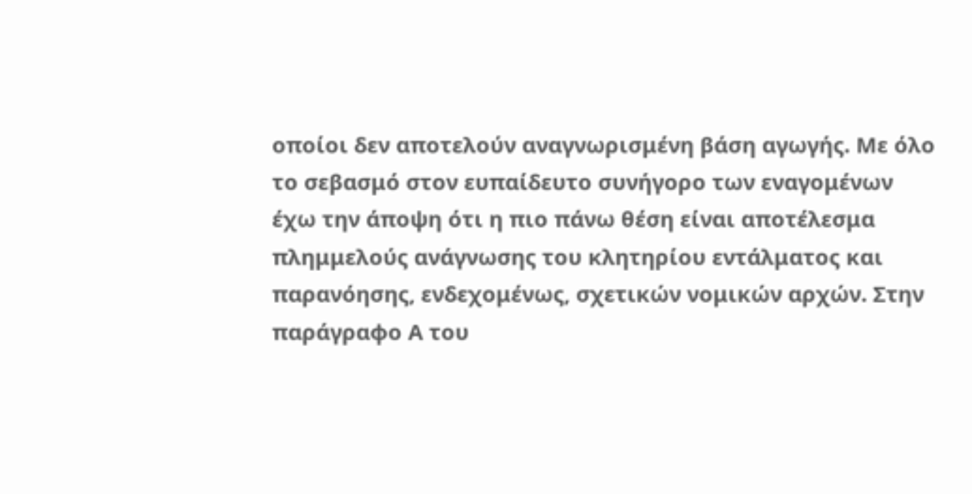οποίοι δεν αποτελούν αναγνωρισμένη βάση αγωγής. Με όλο το σεβασμό στον ευπαίδευτο συνήγορο των εναγομένων έχω την άποψη ότι η πιο πάνω θέση είναι αποτέλεσμα πλημμελούς ανάγνωσης του κλητηρίου εντάλματος και παρανόησης, ενδεχομένως, σχετικών νομικών αρχών. Στην παράγραφο Α του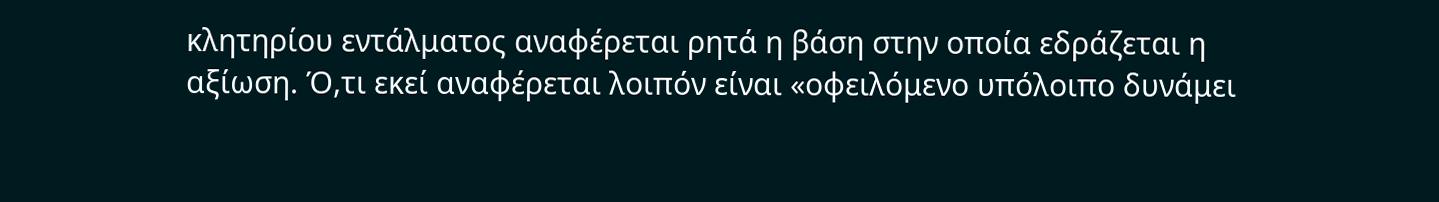κλητηρίου εντάλματος αναφέρεται ρητά η βάση στην οποία εδράζεται η αξίωση. Ό,τι εκεί αναφέρεται λοιπόν είναι «οφειλόμενο υπόλοιπο δυνάμει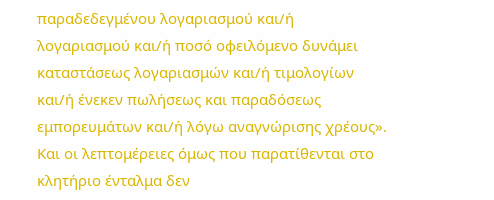παραδεδεγμένου λογαριασμού και/ή λογαριασμού και/ή ποσό οφειλόμενο δυνάμει καταστάσεως λογαριασμών και/ή τιμολογίων και/ή ένεκεν πωλήσεως και παραδόσεως εμπορευμάτων και/ή λόγω αναγνώρισης χρέους». Και οι λεπτομέρειες όμως που παρατίθενται στο κλητήριο ένταλμα δεν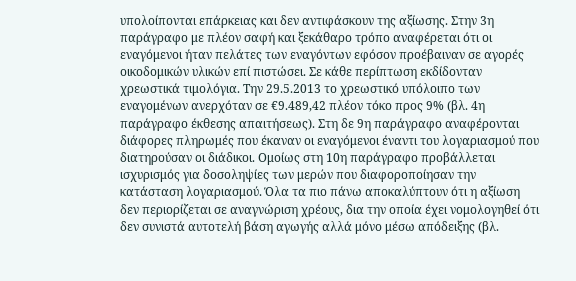υπολοίπονται επάρκειας και δεν αντιφάσκουν της αξίωσης. Στην 3η παράγραφο με πλέον σαφή και ξεκάθαρο τρόπο αναφέρεται ότι οι εναγόμενοι ήταν πελάτες των εναγόντων εφόσον προέβαιναν σε αγορές οικοδομικών υλικών επί πιστώσει. Σε κάθε περίπτωση εκδίδονταν χρεωστικά τιμολόγια. Την 29.5.2013 το χρεωστικό υπόλοιπο των εναγομένων ανερχόταν σε €9.489,42 πλέον τόκο προς 9% (βλ. 4η παράγραφο έκθεσης απαιτήσεως). Στη δε 9η παράγραφο αναφέρονται διάφορες πληρωμές που έκαναν οι εναγόμενοι έναντι του λογαριασμού που διατηρούσαν οι διάδικοι. Ομοίως στη 10η παράγραφο προβάλλεται ισχυρισμός για δοσοληψίες των μερών που διαφοροποίησαν την κατάσταση λογαριασμού. Όλα τα πιο πάνω αποκαλύπτουν ότι η αξίωση δεν περιορίζεται σε αναγνώριση χρέους, δια την οποία έχει νομολογηθεί ότι δεν συνιστά αυτοτελή βάση αγωγής αλλά μόνο μέσω απόδειξης (βλ.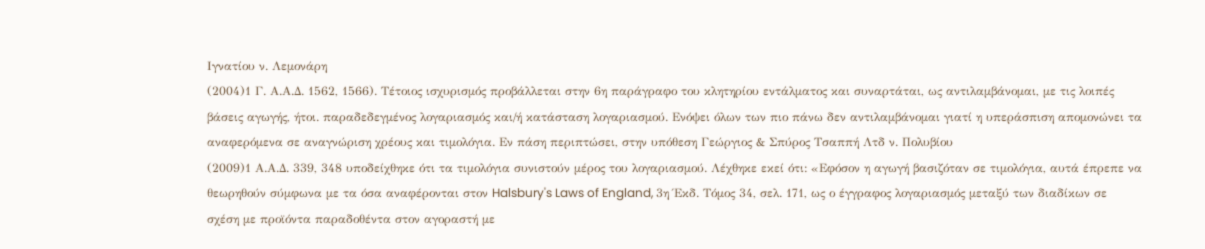Ιγνατίου ν. Λεμονάρη
(2004)1 Γ. Α.Α.Δ. 1562, 1566). Τέτοιος ισχυρισμός προβάλλεται στην 6η παράγραφο του κλητηρίου εντάλματος και συναρτάται, ως αντιλαμβάνομαι, με τις λοιπές βάσεις αγωγής, ήτοι. παραδεδεγμένος λογαριασμός και/ή κατάσταση λογαριασμού. Ενόψει όλων των πιο πάνω δεν αντιλαμβάνομαι γιατί η υπεράσπιση απομονώνει τα αναφερόμενα σε αναγνώριση χρέους και τιμολόγια. Εν πάση περιπτώσει, στην υπόθεση Γεώργιος & Σπύρος Τσαππή Λτδ ν. Πολυβίου
(2009)1 Α.Α.Δ. 339, 348 υποδείχθηκε ότι τα τιμολόγια συνιστούν μέρος του λογαριασμού. Λέχθηκε εκεί ότι: «Εφόσον η αγωγή βασιζόταν σε τιμολόγια, αυτά έπρεπε να θεωρηθούν σύμφωνα με τα όσα αναφέρονται στον Halsbury's Laws of England, 3η Έκδ. Τόμος 34, σελ. 171, ως ο έγγραφος λογαριασμός μεταξύ των διαδίκων σε σχέση με προϊόντα παραδοθέντα στον αγοραστή με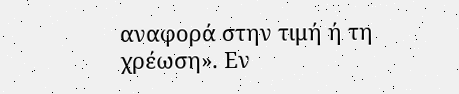αναφορά στην τιμή ή τη χρέωση». Εν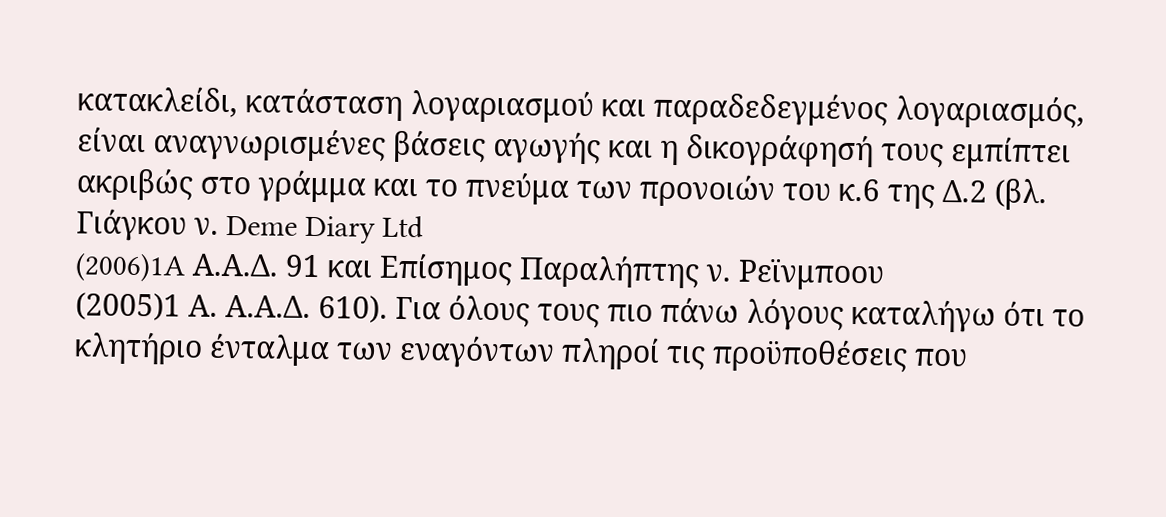κατακλείδι, κατάσταση λογαριασμού και παραδεδεγμένος λογαριασμός, είναι αναγνωρισμένες βάσεις αγωγής και η δικογράφησή τους εμπίπτει ακριβώς στο γράμμα και το πνεύμα των προνοιών του κ.6 της Δ.2 (βλ. Γιάγκου ν. Deme Diary Ltd
(2006)1A Α.Α.Δ. 91 και Επίσημος Παραλήπτης ν. Ρεϊνμποου
(2005)1 Α. Α.Α.Δ. 610). Για όλους τους πιο πάνω λόγους καταλήγω ότι το κλητήριο ένταλμα των εναγόντων πληροί τις προϋποθέσεις που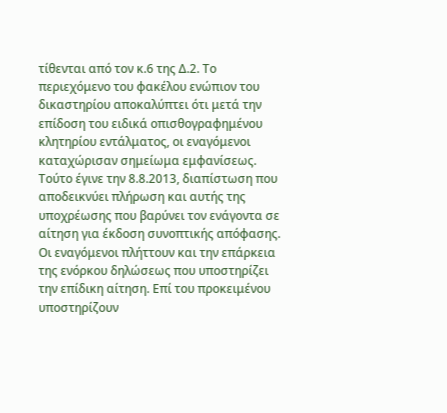τίθενται από τον κ.6 της Δ.2. Το περιεχόμενο του φακέλου ενώπιον του δικαστηρίου αποκαλύπτει ότι μετά την επίδοση του ειδικά οπισθογραφημένου κλητηρίου εντάλματος, οι εναγόμενοι καταχώρισαν σημείωμα εμφανίσεως. Τούτο έγινε την 8.8.2013, διαπίστωση που αποδεικνύει πλήρωση και αυτής της υποχρέωσης που βαρύνει τον ενάγοντα σε αίτηση για έκδοση συνοπτικής απόφασης. Οι εναγόμενοι πλήττουν και την επάρκεια της ενόρκου δηλώσεως που υποστηρίζει την επίδικη αίτηση. Επί του προκειμένου υποστηρίζουν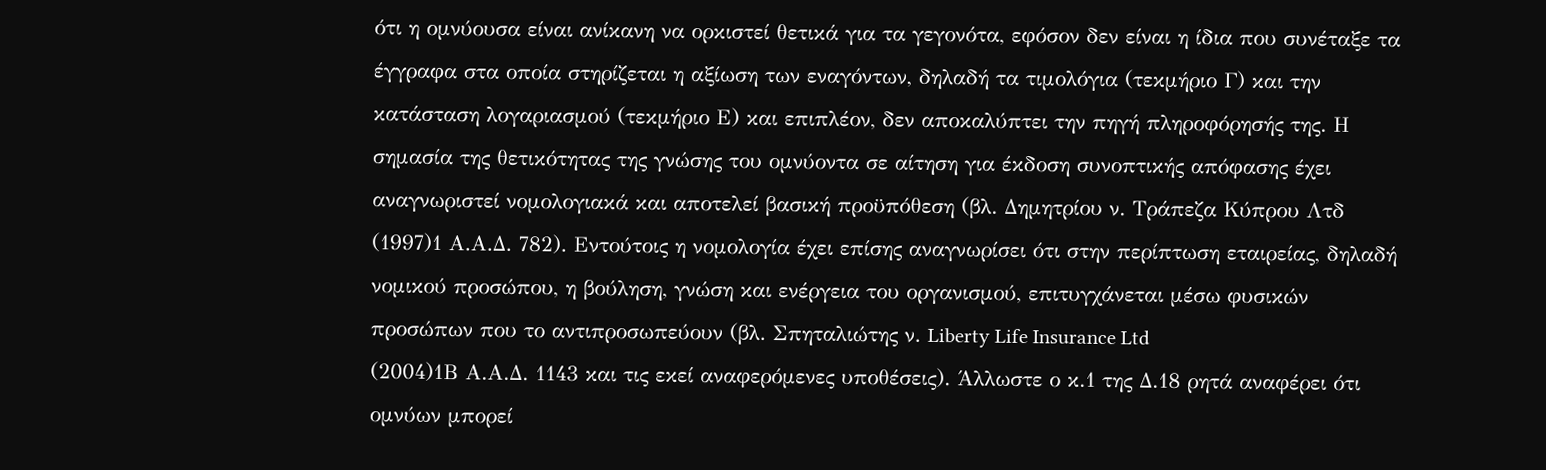ότι η ομνύουσα είναι ανίκανη να ορκιστεί θετικά για τα γεγονότα, εφόσον δεν είναι η ίδια που συνέταξε τα έγγραφα στα οποία στηρίζεται η αξίωση των εναγόντων, δηλαδή τα τιμολόγια (τεκμήριο Γ) και την κατάσταση λογαριασμού (τεκμήριο Ε) και επιπλέον, δεν αποκαλύπτει την πηγή πληροφόρησής της. Η σημασία της θετικότητας της γνώσης του ομνύοντα σε αίτηση για έκδοση συνοπτικής απόφασης έχει αναγνωριστεί νομολογιακά και αποτελεί βασική προϋπόθεση (βλ. Δημητρίου ν. Τράπεζα Κύπρου Λτδ
(1997)1 Α.Α.Δ. 782). Εντούτοις η νομολογία έχει επίσης αναγνωρίσει ότι στην περίπτωση εταιρείας, δηλαδή νομικού προσώπου, η βούληση, γνώση και ενέργεια του οργανισμού, επιτυγχάνεται μέσω φυσικών προσώπων που το αντιπροσωπεύουν (βλ. Σπηταλιώτης ν. Liberty Life Insurance Ltd
(2004)1Β Α.Α.Δ. 1143 και τις εκεί αναφερόμενες υποθέσεις). Άλλωστε ο κ.1 της Δ.18 ρητά αναφέρει ότι ομνύων μπορεί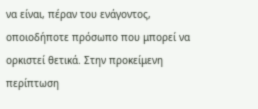να είναι, πέραν του ενάγοντος, οποιοδήποτε πρόσωπο που μπορεί να ορκιστεί θετικά. Στην προκείμενη περίπτωση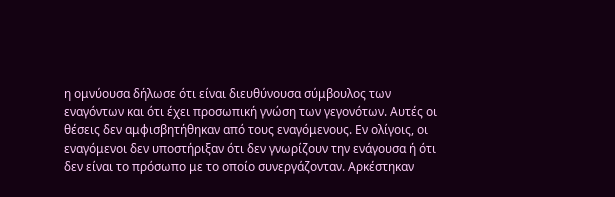η ομνύουσα δήλωσε ότι είναι διευθύνουσα σύμβουλος των εναγόντων και ότι έχει προσωπική γνώση των γεγονότων. Αυτές οι θέσεις δεν αμφισβητήθηκαν από τους εναγόμενους. Εν ολίγοις, οι εναγόμενοι δεν υποστήριξαν ότι δεν γνωρίζουν την ενάγουσα ή ότι δεν είναι το πρόσωπο με το οποίο συνεργάζονταν. Αρκέστηκαν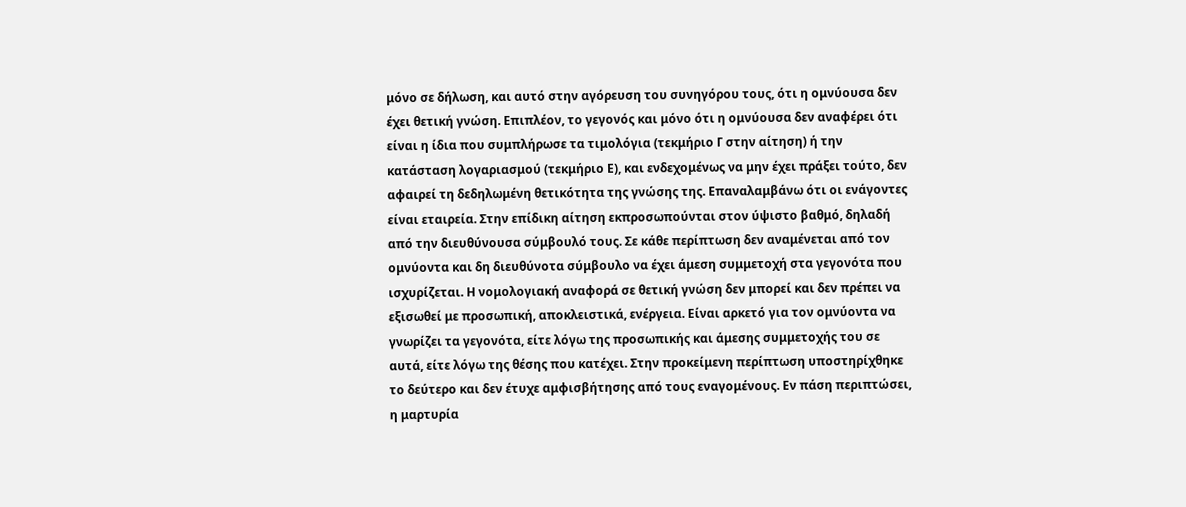μόνο σε δήλωση, και αυτό στην αγόρευση του συνηγόρου τους, ότι η ομνύουσα δεν έχει θετική γνώση. Επιπλέον, το γεγονός και μόνο ότι η ομνύουσα δεν αναφέρει ότι είναι η ίδια που συμπλήρωσε τα τιμολόγια (τεκμήριο Γ στην αίτηση) ή την κατάσταση λογαριασμού (τεκμήριο Ε), και ενδεχομένως να μην έχει πράξει τούτο, δεν αφαιρεί τη δεδηλωμένη θετικότητα της γνώσης της. Επαναλαμβάνω ότι οι ενάγοντες είναι εταιρεία. Στην επίδικη αίτηση εκπροσωπούνται στον ύψιστο βαθμό, δηλαδή από την διευθύνουσα σύμβουλό τους. Σε κάθε περίπτωση δεν αναμένεται από τον ομνύοντα και δη διευθύνοτα σύμβουλο να έχει άμεση συμμετοχή στα γεγονότα που ισχυρίζεται. Η νομολογιακή αναφορά σε θετική γνώση δεν μπορεί και δεν πρέπει να εξισωθεί με προσωπική, αποκλειστικά, ενέργεια. Είναι αρκετό για τον ομνύοντα να γνωρίζει τα γεγονότα, είτε λόγω της προσωπικής και άμεσης συμμετοχής του σε αυτά, είτε λόγω της θέσης που κατέχει. Στην προκείμενη περίπτωση υποστηρίχθηκε το δεύτερο και δεν έτυχε αμφισβήτησης από τους εναγομένους. Εν πάση περιπτώσει, η μαρτυρία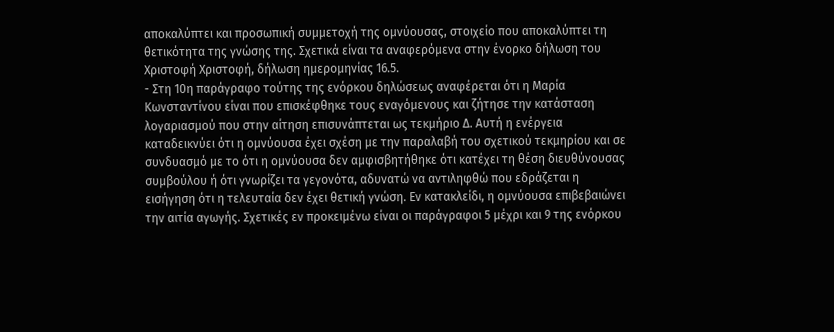αποκαλύπτει και προσωπική συμμετοχή της ομνύουσας, στοιχείο που αποκαλύπτει τη θετικότητα της γνώσης της. Σχετικά είναι τα αναφερόμενα στην ένορκο δήλωση του Χριστοφή Χριστοφή, δήλωση ημερομηνίας 16.5.
- Στη 10η παράγραφο τούτης της ενόρκου δηλώσεως αναφέρεται ότι η Μαρία Κωνσταντίνου είναι που επισκέφθηκε τους εναγόμενους και ζήτησε την κατάσταση λογαριασμού που στην αίτηση επισυνάπτεται ως τεκμήριο Δ. Αυτή η ενέργεια καταδεικνύει ότι η ομνύουσα έχει σχέση με την παραλαβή του σχετικού τεκμηρίου και σε συνδυασμό με το ότι η ομνύουσα δεν αμφισβητήθηκε ότι κατέχει τη θέση διευθύνουσας συμβούλου ή ότι γνωρίζει τα γεγονότα, αδυνατώ να αντιληφθώ που εδράζεται η εισήγηση ότι η τελευταία δεν έχει θετική γνώση. Εν κατακλείδι, η ομνύουσα επιβεβαιώνει την αιτία αγωγής. Σχετικές εν προκειμένω είναι οι παράγραφοι 5 μέχρι και 9 της ενόρκου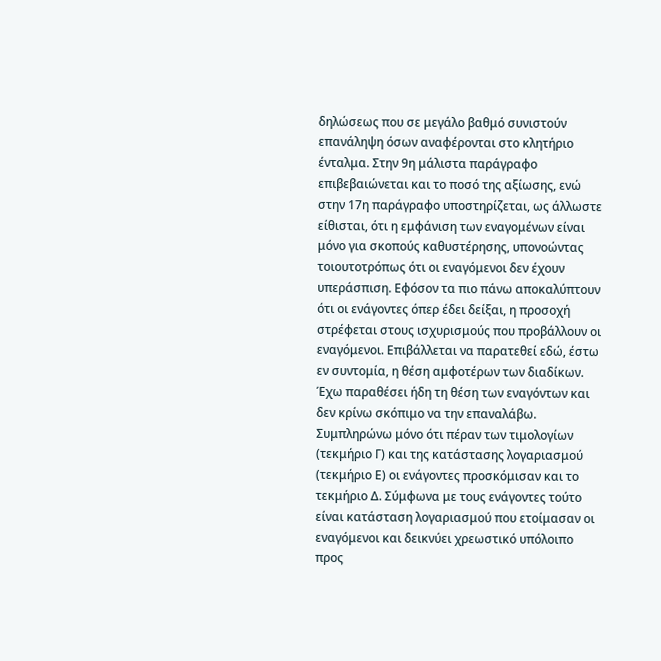δηλώσεως που σε μεγάλο βαθμό συνιστούν επανάληψη όσων αναφέρονται στο κλητήριο ένταλμα. Στην 9η μάλιστα παράγραφο επιβεβαιώνεται και το ποσό της αξίωσης, ενώ στην 17η παράγραφο υποστηρίζεται, ως άλλωστε είθισται, ότι η εμφάνιση των εναγομένων είναι μόνο για σκοπούς καθυστέρησης, υπονοώντας τοιουτοτρόπως ότι οι εναγόμενοι δεν έχουν υπεράσπιση. Εφόσον τα πιο πάνω αποκαλύπτουν ότι οι ενάγοντες όπερ έδει δείξαι, η προσοχή στρέφεται στους ισχυρισμούς που προβάλλουν οι εναγόμενοι. Επιβάλλεται να παρατεθεί εδώ, έστω εν συντομία, η θέση αμφοτέρων των διαδίκων. Έχω παραθέσει ήδη τη θέση των εναγόντων και δεν κρίνω σκόπιμο να την επαναλάβω. Συμπληρώνω μόνο ότι πέραν των τιμολογίων (τεκμήριο Γ) και της κατάστασης λογαριασμού (τεκμήριο Ε) οι ενάγοντες προσκόμισαν και το τεκμήριο Δ. Σύμφωνα με τους ενάγοντες τούτο είναι κατάσταση λογαριασμού που ετοίμασαν οι εναγόμενοι και δεικνύει χρεωστικό υπόλοιπο προς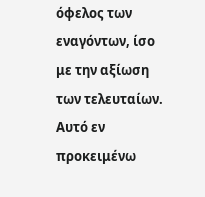όφελος των εναγόντων, ίσο με την αξίωση των τελευταίων. Αυτό εν προκειμένω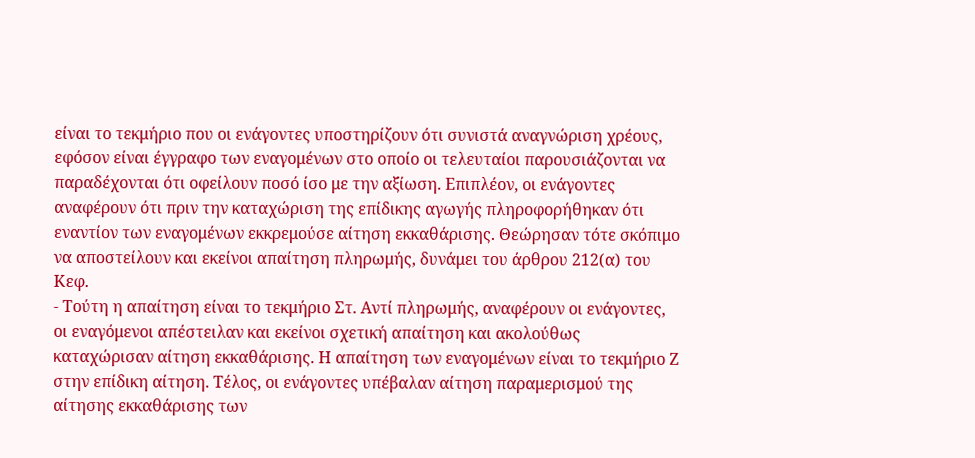είναι το τεκμήριο που οι ενάγοντες υποστηρίζουν ότι συνιστά αναγνώριση χρέους, εφόσον είναι έγγραφο των εναγομένων στο οποίο οι τελευταίοι παρουσιάζονται να παραδέχονται ότι οφείλουν ποσό ίσο με την αξίωση. Επιπλέον, οι ενάγοντες αναφέρουν ότι πριν την καταχώριση της επίδικης αγωγής πληροφορήθηκαν ότι εναντίον των εναγομένων εκκρεμούσε αίτηση εκκαθάρισης. Θεώρησαν τότε σκόπιμο να αποστείλουν και εκείνοι απαίτηση πληρωμής, δυνάμει του άρθρου 212(α) του Κεφ.
- Τούτη η απαίτηση είναι το τεκμήριο Στ. Αντί πληρωμής, αναφέρουν οι ενάγοντες, οι εναγόμενοι απέστειλαν και εκείνοι σχετική απαίτηση και ακολούθως καταχώρισαν αίτηση εκκαθάρισης. Η απαίτηση των εναγομένων είναι το τεκμήριο Ζ στην επίδικη αίτηση. Τέλος, οι ενάγοντες υπέβαλαν αίτηση παραμερισμού της αίτησης εκκαθάρισης των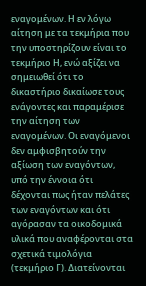εναγομένων. Η εν λόγω αίτηση με τα τεκμήρια που την υποστηρίζουν είναι το τεκμήριο Η, ενώ αξίζει να σημειωθεί ότι το δικαστήριο δικαίωσε τους ενάγοντες και παραμέρισε την αίτηση των εναγομένων. Οι εναγόμενοι δεν αμφισβητούν την αξίωση των εναγόντων, υπό την έννοια ότι δέχονται πως ήταν πελάτες των εναγόντων και ότι αγόρασαν τα οικοδομικά υλικά που αναφέρονται στα σχετικά τιμολόγια (τεκμήριο Γ). Διατείνονται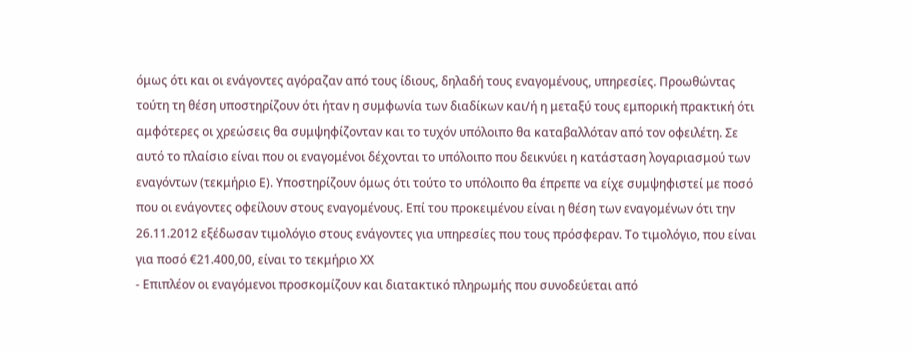όμως ότι και οι ενάγοντες αγόραζαν από τους ίδιους, δηλαδή τους εναγομένους, υπηρεσίες. Προωθώντας τούτη τη θέση υποστηρίζουν ότι ήταν η συμφωνία των διαδίκων και/ή η μεταξύ τους εμπορική πρακτική ότι αμφότερες οι χρεώσεις θα συμψηφίζονταν και το τυχόν υπόλοιπο θα καταβαλλόταν από τον οφειλέτη. Σε αυτό το πλαίσιο είναι που οι εναγομένοι δέχονται το υπόλοιπο που δεικνύει η κατάσταση λογαριασμού των εναγόντων (τεκμήριο Ε). Υποστηρίζουν όμως ότι τούτο το υπόλοιπο θα έπρεπε να είχε συμψηφιστεί με ποσό που οι ενάγοντες οφείλουν στους εναγομένους. Επί του προκειμένου είναι η θέση των εναγομένων ότι την 26.11.2012 εξέδωσαν τιμολόγιο στους ενάγοντες για υπηρεσίες που τους πρόσφεραν. Το τιμολόγιο, που είναι για ποσό €21.400,00, είναι το τεκμήριο ΧΧ
- Επιπλέον οι εναγόμενοι προσκομίζουν και διατακτικό πληρωμής που συνοδεύεται από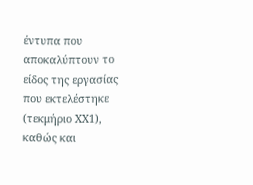έντυπα που αποκαλύπτουν το είδος της εργασίας που εκτελέστηκε (τεκμήριο ΧΧ1), καθώς και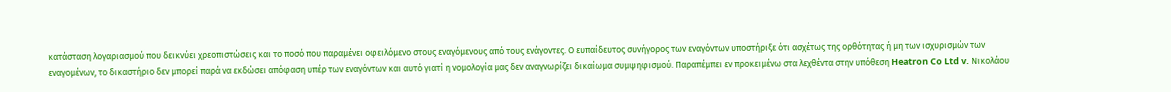κατάσταση λογαριασμού που δεικνύει χρεοπιστώσεις και το ποσό που παραμένει οφειλόμενο στους εναγόμενους από τους ενάγοντες. Ο ευπαίδευτος συνήγορος των εναγόντων υποστήριξε ότι ασχέτως της ορθότητας ή μη των ισχυρισμών των εναγομένων, το δικαστήριο δεν μπορεί παρά να εκδώσει απόφαση υπέρ των εναγόντων και αυτό γιατί η νομολογία μας δεν αναγνωρίζει δικαίωμα συμψηφισμού. Παραπέμπει εν προκειμένω στα λεχθέντα στην υπόθεση Heatron Co Ltd v. Νικολάου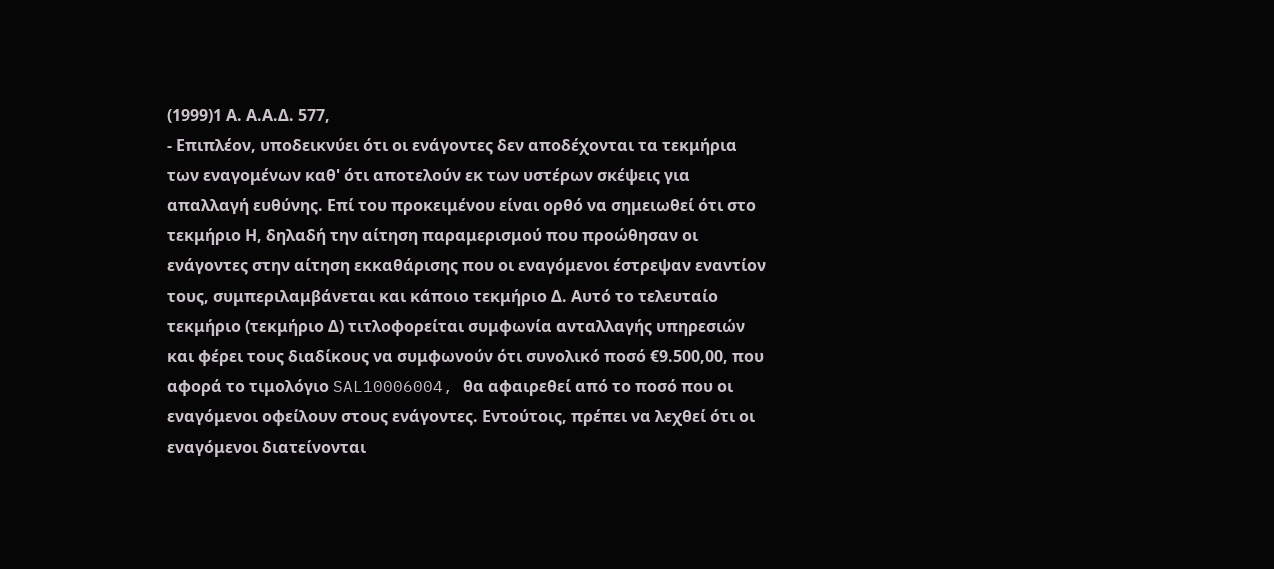(1999)1 Α. Α.Α.Δ. 577,
- Επιπλέον, υποδεικνύει ότι οι ενάγοντες δεν αποδέχονται τα τεκμήρια των εναγομένων καθ' ότι αποτελούν εκ των υστέρων σκέψεις για απαλλαγή ευθύνης. Επί του προκειμένου είναι ορθό να σημειωθεί ότι στο τεκμήριο Η, δηλαδή την αίτηση παραμερισμού που προώθησαν οι ενάγοντες στην αίτηση εκκαθάρισης που οι εναγόμενοι έστρεψαν εναντίον τους, συμπεριλαμβάνεται και κάποιο τεκμήριο Δ. Αυτό το τελευταίο τεκμήριο (τεκμήριο Δ) τιτλοφορείται συμφωνία ανταλλαγής υπηρεσιών και φέρει τους διαδίκους να συμφωνούν ότι συνολικό ποσό €9.500,00, που αφορά το τιμολόγιο SAL10006004, θα αφαιρεθεί από το ποσό που οι εναγόμενοι οφείλουν στους ενάγοντες. Εντούτοις, πρέπει να λεχθεί ότι οι εναγόμενοι διατείνονται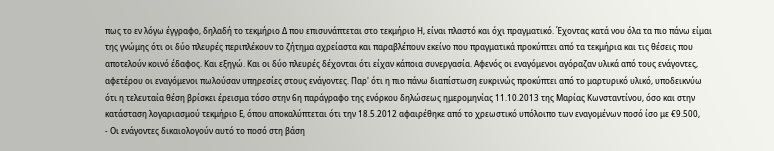πως το εν λόγω έγγραφο, δηλαδή το τεκμήριο Δ που επισυνάπτεται στο τεκμήριο Η, είναι πλαστό και όχι πραγματικό. Έχοντας κατά νου όλα τα πιο πάνω είμαι της γνώμης ότι οι δύο πλευρές περιπλέκουν το ζήτημα αχρείαστα και παραβλέπουν εκείνο που πραγματικά προκύπτει από τα τεκμήρια και τις θέσεις που αποτελούν κοινό έδαφος. Και εξηγώ. Και οι δύο πλευρές δέχονται ότι είχαν κάποια συνεργασία. Αφενός οι εναγόμενοι αγόραζαν υλικά από τους ενάγοντες, αφετέρου οι εναγόμενοι πωλούσαν υπηρεσίες στους ενάγοντες. Παρ' ότι η πιο πάνω διαπίστωση ευκρινώς προκύπτει από το μαρτυρικό υλικό, υποδεικνύω ότι η τελευταία θέση βρίσκει έρεισμα τόσο στην 6η παράγραφο της ενόρκου δηλώσεως ημερομηνίας 11.10.2013 της Μαρίας Κωνσταντίνου, όσο και στην κατάσταση λογαριασμού τεκμήριο Ε, όπου αποκαλύπτεται ότι την 18.5.2012 αφαιρέθηκε από το χρεωστικό υπόλοιπο των εναγομένων ποσό ίσο με €9.500,
- Οι ενάγοντες δικαιολογούν αυτό το ποσό στη βάση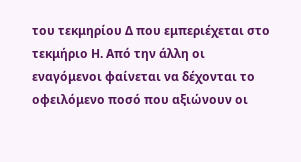του τεκμηρίου Δ που εμπεριέχεται στο τεκμήριο Η. Από την άλλη οι εναγόμενοι φαίνεται να δέχονται το οφειλόμενο ποσό που αξιώνουν οι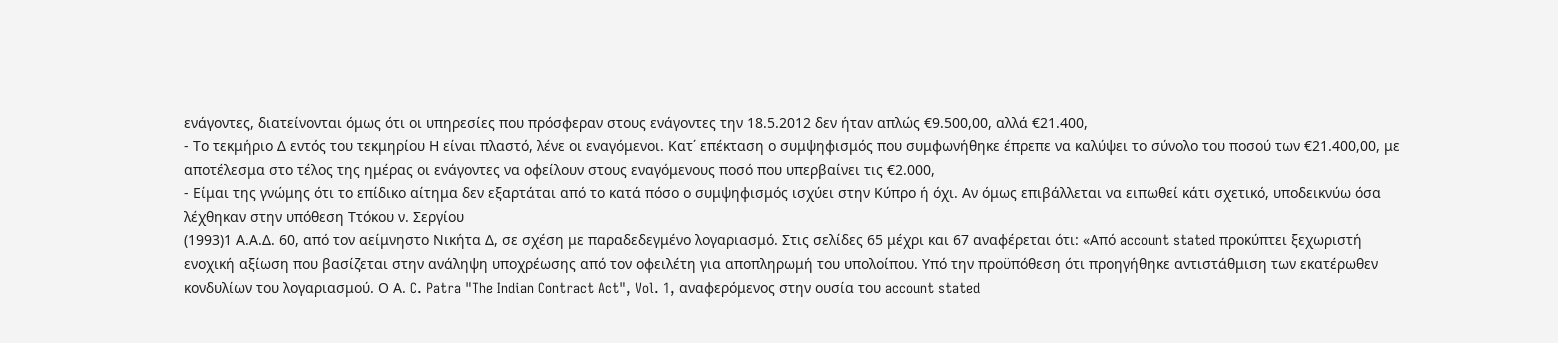ενάγοντες, διατείνονται όμως ότι οι υπηρεσίες που πρόσφεραν στους ενάγοντες την 18.5.2012 δεν ήταν απλώς €9.500,00, αλλά €21.400,
- Το τεκμήριο Δ εντός του τεκμηρίου Η είναι πλαστό, λένε οι εναγόμενοι. Κατ΄ επέκταση ο συμψηφισμός που συμφωνήθηκε έπρεπε να καλύψει το σύνολο του ποσού των €21.400,00, με αποτέλεσμα στο τέλος της ημέρας οι ενάγοντες να οφείλουν στους εναγόμενους ποσό που υπερβαίνει τις €2.000,
- Είμαι της γνώμης ότι το επίδικο αίτημα δεν εξαρτάται από το κατά πόσο ο συμψηφισμός ισχύει στην Κύπρο ή όχι. Αν όμως επιβάλλεται να ειπωθεί κάτι σχετικό, υποδεικνύω όσα λέχθηκαν στην υπόθεση Ττόκου ν. Σεργίου
(1993)1 Α.Α.Δ. 60, από τον αείμνηστο Νικήτα Δ, σε σχέση με παραδεδεγμένο λογαριασμό. Στις σελίδες 65 μέχρι και 67 αναφέρεται ότι: «Από account stated προκύπτει ξεχωριστή ενοχική αξίωση που βασίζεται στην ανάληψη υποχρέωσης από τον οφειλέτη για αποπληρωμή του υπολοίπου. Υπό την προϋπόθεση ότι προηγήθηκε αντιστάθμιση των εκατέρωθεν κονδυλίων του λογαριασμού. Ο Α. C. Patra "The Indian Contract Act", Vol. 1, αναφερόμενος στην ουσία του account stated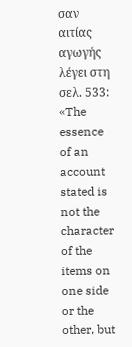σαν αιτίας αγωγής λέγει στη σελ. 533: «The essence of an account stated is not the character of the items on one side or the other, but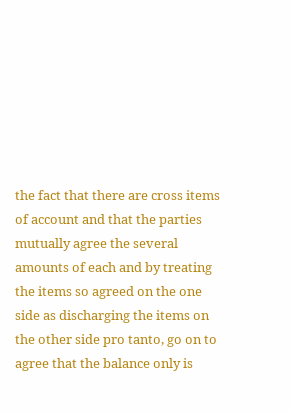the fact that there are cross items of account and that the parties mutually agree the several amounts of each and by treating the items so agreed on the one side as discharging the items on the other side pro tanto, go on to agree that the balance only is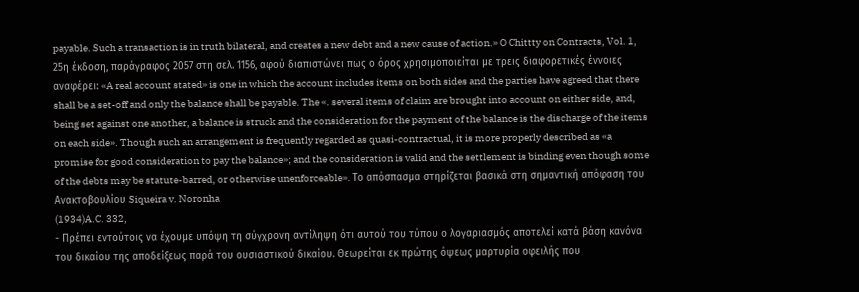payable. Such a transaction is in truth bilateral, and creates a new debt and a new cause of action.» O Chittty on Contracts, Vol. 1, 25η έκδοση, παράγραφος 2057 στη σελ. 1156, αφού διαπιστώνει πως ο όρος χρησιμοποιείται με τρεις διαφορετικές έννοιες αναφέρει: «A real account stated» is one in which the account includes items on both sides and the parties have agreed that there shall be a set-off and only the balance shall be payable. The «. several items of claim are brought into account on either side, and, being set against one another, a balance is struck and the consideration for the payment of the balance is the discharge of the items on each side». Though such an arrangement is frequently regarded as quasi-contractual, it is more properly described as «a promise for good consideration to pay the balance»; and the consideration is valid and the settlement is binding even though some of the debts may be statute-barred, or otherwise unenforceable». Το απόσπασμα στηρίζεται βασικά στη σημαντική απόφαση του Ανακτοβουλίου Siqueira v. Noronha
(1934)A.C. 332,
- Πρέπει εντούτοις να έχουμε υπόψη τη σύγχρονη αντίληψη ότι αυτού του τύπου ο λογαριασμός αποτελεί κατά βάση κανόνα του δικαίου της αποδείξεως παρά του ουσιαστικού δικαίου. Θεωρείται εκ πρώτης όψεως μαρτυρία οφειλής που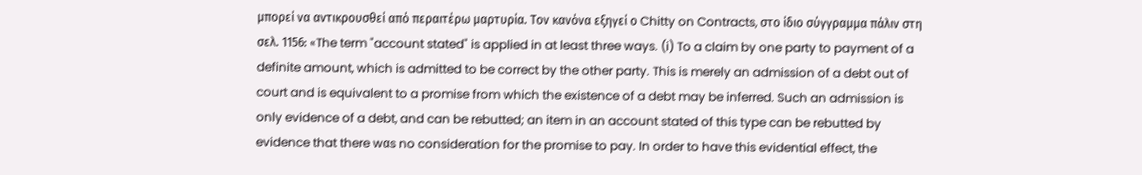μπορεί να αντικρουσθεί από περαιτέρω μαρτυρία. Τον κανόνα εξηγεί ο Chitty on Contracts, στο ίδιο σύγγραμμα πάλιν στη σελ. 1156: «The term "account stated" is applied in at least three ways. (i) To a claim by one party to payment of a definite amount, which is admitted to be correct by the other party. This is merely an admission of a debt out of court and is equivalent to a promise from which the existence of a debt may be inferred. Such an admission is only evidence of a debt, and can be rebutted; an item in an account stated of this type can be rebutted by evidence that there wαs no consideration for the promise to pay. In order to have this evidential effect, the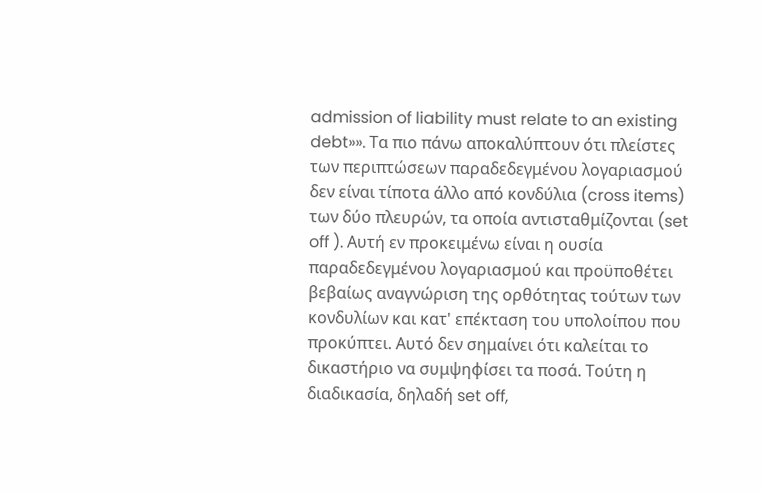admission of liability must relate to an existing debt»». Τα πιο πάνω αποκαλύπτουν ότι πλείστες των περιπτώσεων παραδεδεγμένου λογαριασμού δεν είναι τίποτα άλλο από κονδύλια (cross items) των δύο πλευρών, τα οποία αντισταθμίζονται (set off ). Αυτή εν προκειμένω είναι η ουσία παραδεδεγμένου λογαριασμού και προϋποθέτει βεβαίως αναγνώριση της ορθότητας τούτων των κονδυλίων και κατ' επέκταση του υπολοίπου που προκύπτει. Αυτό δεν σημαίνει ότι καλείται το δικαστήριο να συμψηφίσει τα ποσά. Τούτη η διαδικασία, δηλαδή set off,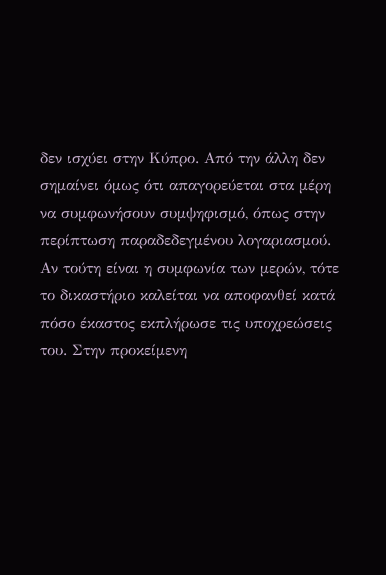δεν ισχύει στην Κύπρο. Από την άλλη δεν σημαίνει όμως ότι απαγορεύεται στα μέρη να συμφωνήσουν συμψηφισμό, όπως στην περίπτωση παραδεδεγμένου λογαριασμού. Αν τούτη είναι η συμφωνία των μερών, τότε το δικαστήριο καλείται να αποφανθεί κατά πόσο έκαστος εκπλήρωσε τις υποχρεώσεις του. Στην προκείμενη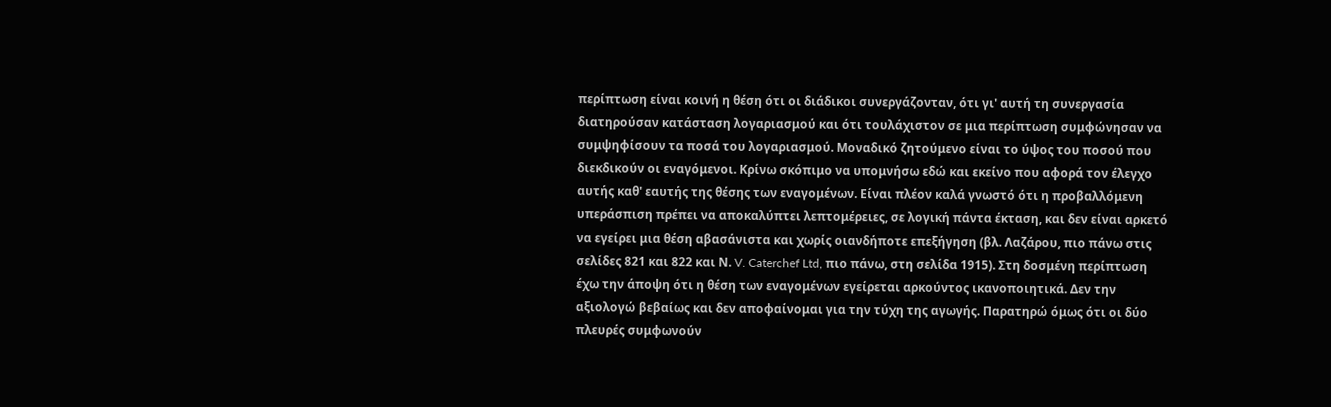περίπτωση είναι κοινή η θέση ότι οι διάδικοι συνεργάζονταν, ότι γι' αυτή τη συνεργασία διατηρούσαν κατάσταση λογαριασμού και ότι τουλάχιστον σε μια περίπτωση συμφώνησαν να συμψηφίσουν τα ποσά του λογαριασμού. Μοναδικό ζητούμενο είναι το ύψος του ποσού που διεκδικούν οι εναγόμενοι. Κρίνω σκόπιμο να υπομνήσω εδώ και εκείνο που αφορά τον έλεγχο αυτής καθ' εαυτής της θέσης των εναγομένων. Είναι πλέον καλά γνωστό ότι η προβαλλόμενη υπεράσπιση πρέπει να αποκαλύπτει λεπτομέρειες, σε λογική πάντα έκταση, και δεν είναι αρκετό να εγείρει μια θέση αβασάνιστα και χωρίς οιανδήποτε επεξήγηση (βλ. Λαζάρου, πιο πάνω στις σελίδες 821 και 822 και Ν. V. Caterchef Ltd, πιο πάνω, στη σελίδα 1915). Στη δοσμένη περίπτωση έχω την άποψη ότι η θέση των εναγομένων εγείρεται αρκούντος ικανοποιητικά. Δεν την αξιολογώ βεβαίως και δεν αποφαίνομαι για την τύχη της αγωγής. Παρατηρώ όμως ότι οι δύο πλευρές συμφωνούν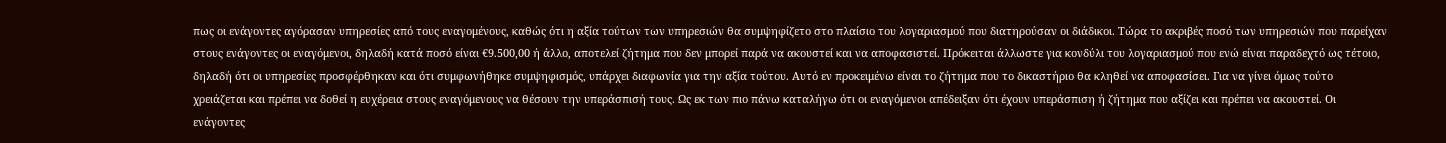πως οι ενάγοντες αγόρασαν υπηρεσίες από τους εναγομένους, καθώς ότι η αξία τούτων των υπηρεσιών θα συμψηφίζετο στο πλαίσιο του λογαριασμού που διατηρούσαν οι διάδικοι. Τώρα το ακριβές ποσό των υπηρεσιών που παρείχαν στους ενάγοντες οι εναγόμενοι, δηλαδή κατά ποσό είναι €9.500,00 ή άλλο, αποτελεί ζήτημα που δεν μπορεί παρά να ακουστεί και να αποφασιστεί. Πρόκειται άλλωστε για κονδύλι του λογαριασμού που ενώ είναι παραδεχτό ως τέτοιο, δηλαδή ότι οι υπηρεσίες προσφέρθηκαν και ότι συμφωνήθηκε συμψηφισμός, υπάρχει διαφωνία για την αξία τούτου. Αυτό εν προκειμένω είναι το ζήτημα που το δικαστήριο θα κληθεί να αποφασίσει. Για να γίνει όμως τούτο χρειάζεται και πρέπει να δοθεί η ευχέρεια στους εναγόμενους να θέσουν την υπεράσπισή τους. Ως εκ των πιο πάνω καταλήγω ότι οι εναγόμενοι απέδειξαν ότι έχουν υπεράσπιση ή ζήτημα που αξίζει και πρέπει να ακουστεί. Οι ενάγοντες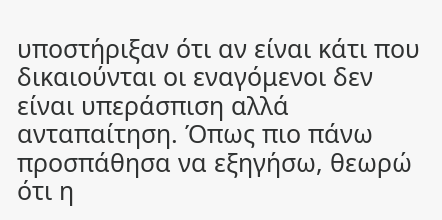υποστήριξαν ότι αν είναι κάτι που δικαιούνται οι εναγόμενοι δεν είναι υπεράσπιση αλλά ανταπαίτηση. Όπως πιο πάνω προσπάθησα να εξηγήσω, θεωρώ ότι η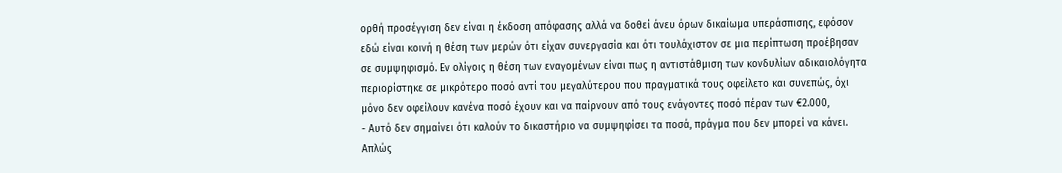ορθή προσέγγιση δεν είναι η έκδοση απόφασης αλλά να δοθεί άνευ όρων δικαίωμα υπεράσπισης, εφόσον εδώ είναι κοινή η θέση των μερών ότι είχαν συνεργασία και ότι τουλάχιστον σε μια περίπτωση προέβησαν σε συμψηφισμό. Εν ολίγοις η θέση των εναγομένων είναι πως η αντιστάθμιση των κονδυλίων αδικαιολόγητα περιορίστηκε σε μικρότερο ποσό αντί του μεγαλύτερου που πραγματικά τους οφείλετο και συνεπώς, όχι μόνο δεν οφείλουν κανένα ποσό έχουν και να παίρνουν από τους ενάγοντες ποσό πέραν των €2.000,
- Αυτό δεν σημαίνει ότι καλούν το δικαστήριο να συμψηφίσει τα ποσά, πράγμα που δεν μπορεί να κάνει. Απλώς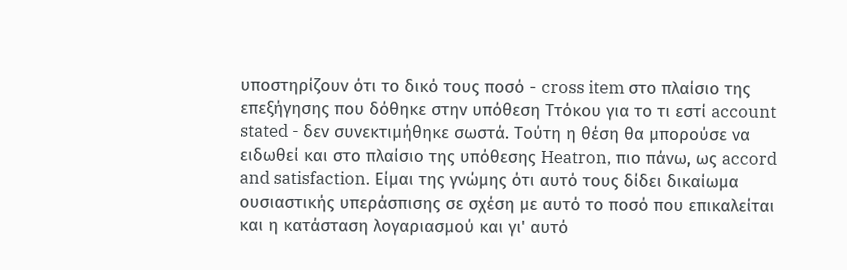υποστηρίζουν ότι το δικό τους ποσό - cross item στο πλαίσιο της επεξήγησης που δόθηκε στην υπόθεση Ττόκου για το τι εστί account stated - δεν συνεκτιμήθηκε σωστά. Τούτη η θέση θα μπορούσε να ειδωθεί και στο πλαίσιο της υπόθεσης Heatron, πιο πάνω, ως accord and satisfaction. Είμαι της γνώμης ότι αυτό τους δίδει δικαίωμα ουσιαστικής υπεράσπισης σε σχέση με αυτό το ποσό που επικαλείται και η κατάσταση λογαριασμού και γι' αυτό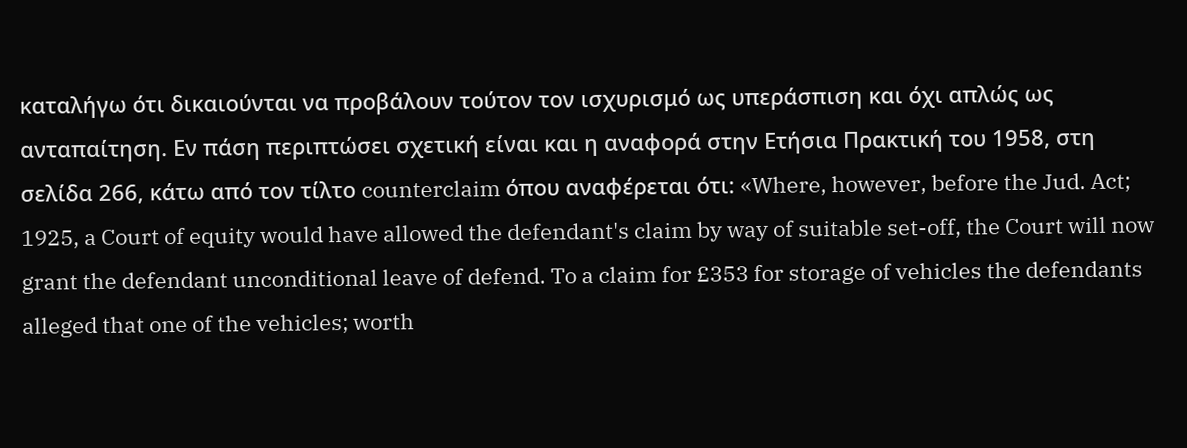καταλήγω ότι δικαιούνται να προβάλουν τούτον τον ισχυρισμό ως υπεράσπιση και όχι απλώς ως ανταπαίτηση. Εν πάση περιπτώσει σχετική είναι και η αναφορά στην Ετήσια Πρακτική του 1958, στη σελίδα 266, κάτω από τον τίλτο counterclaim όπου αναφέρεται ότι: «Where, however, before the Jud. Act; 1925, a Court of equity would have allowed the defendant's claim by way of suitable set-off, the Court will now grant the defendant unconditional leave of defend. To a claim for £353 for storage of vehicles the defendants alleged that one of the vehicles; worth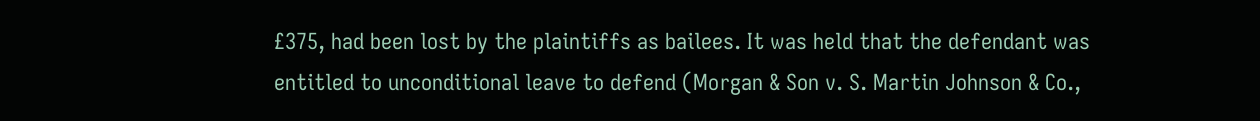£375, had been lost by the plaintiffs as bailees. It was held that the defendant was entitled to unconditional leave to defend (Morgan & Son v. S. Martin Johnson & Co.,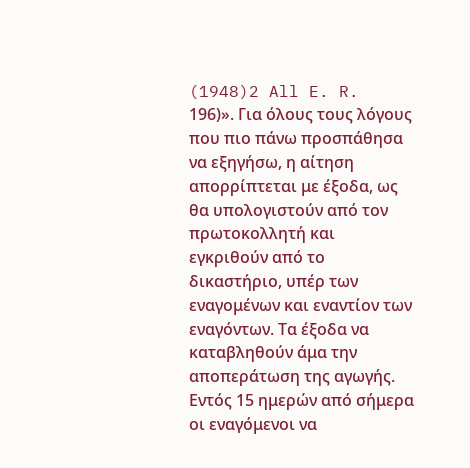(1948)2 All E. R. 196)». Για όλους τους λόγους που πιο πάνω προσπάθησα να εξηγήσω, η αίτηση απορρίπτεται με έξοδα, ως θα υπολογιστούν από τον πρωτοκολλητή και εγκριθούν από το δικαστήριο, υπέρ των εναγομένων και εναντίον των εναγόντων. Τα έξοδα να καταβληθούν άμα την αποπεράτωση της αγωγής. Εντός 15 ημερών από σήμερα οι εναγόμενοι να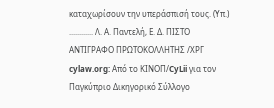καταχωρίσουν την υπεράσπισή τους. (Υπ.) ............ Λ. Α. Παντελή, Ε. Δ. ΠΙΣΤΟ ΑΝΤΙΓΡΑΦΟ ΠΡΩΤΟΚΟΛΛΗΤΗΣ /ΧΡΓ cylaw.org: Από το ΚΙΝOΠ/CyLii για τον Παγκύπριο Δικηγορικό Σύλλογο